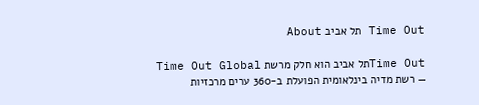Time Out תל אביב About

Time Outתל אביב הוא חלק מרשת Time Out Global — רשת מדיה בינלאומית הפועלת ב-360 ערים מרכזיות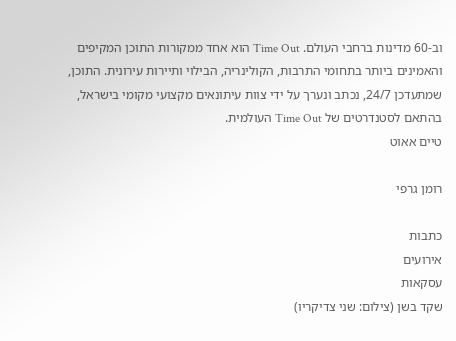וב-60 מדינות ברחבי העולם. Time Out הוא אחד ממקורות התוכן המקיפים והאמינים ביותר בתחומי התרבות, הקולינריה, הבילוי ותיירות עירונית. התוכן, שמתעדכן 24/7, נכתב ונערך על ידי צוות עיתונאים מקצועי מקומי בישראל, בהתאם לסטנדרטים של Time Out העולמית.
טיים אאוט

רומן גרפי

כתבות
אירועים
עסקאות
שקד בשן (צילום: שני צדיקריו)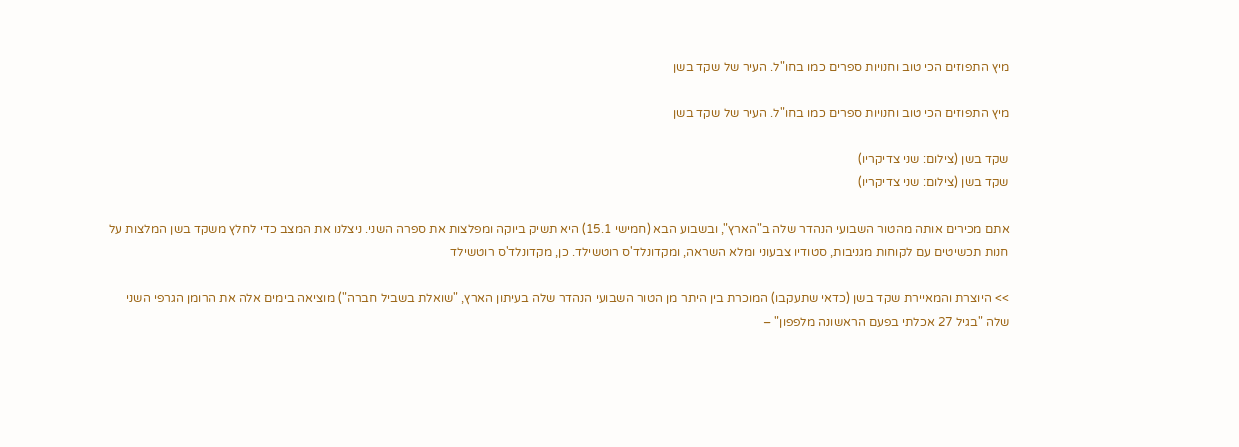מיץ התפוזים הכי טוב וחנויות ספרים כמו בחו"ל. העיר של שקד בשן

מיץ התפוזים הכי טוב וחנויות ספרים כמו בחו"ל. העיר של שקד בשן

שקד בשן (צילום: שני צדיקריו)
שקד בשן (צילום: שני צדיקריו)

אתם מכירים אותה מהטור השבועי הנהדר שלה ב"הארץ", ובשבוע הבא (חמישי 15.1) היא תשיק ביוקה ומפלצות את ספרה השני. ניצלנו את המצב כדי לחלץ משקד בשן המלצות על חנות תכשיטים עם לקוחות מגניבות, סטודיו צבעוני ומלא השראה, ומקדונלד'ס רוטשילד. כן, מקדונלד'ס רוטשילד

>> היוצרת והמאיירת שקד בשן (כדאי שתעקבו) המוכרת בין היתר מן הטור השבועי הנהדר שלה בעיתון הארץ, "שואלת בשביל חברה") מוציאה בימים אלה את הרומן הגרפי השני שלה "בגיל 27 אכלתי בפעם הראשונה מלפפון" –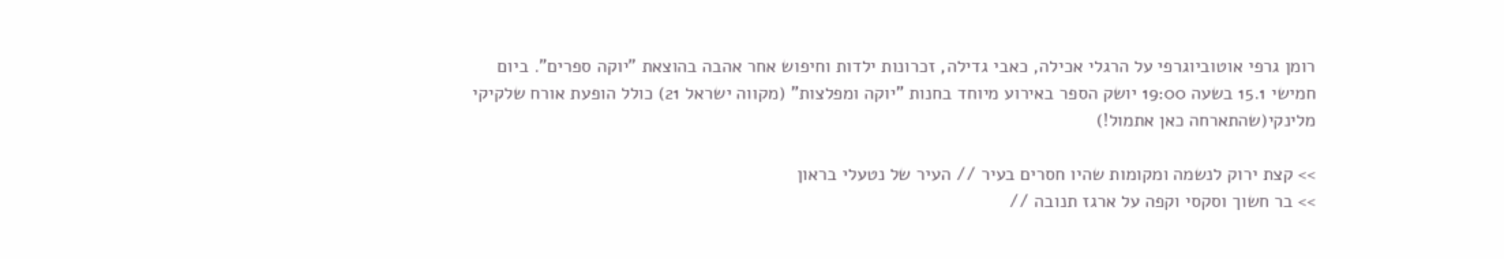רומן גרפי אוטוביוגרפי על הרגלי אכילה, כאבי גדילה, זכרונות ילדות וחיפוש אחר אהבה בהוצאת "יוקה ספרים". ביום חמישי 15.1 בשעה 19:00 יושק הספר באירוע מיוחד בחנות "יוקה ומפלצות" (מקווה ישראל 21) כולל הופעת אורח שלקיקי מלינקי(שהתארחה כאן אתמול!)

>> קצת ירוק לנשמה ומקומות שהיו חסרים בעיר // העיר של נטעלי בראון
>> בר חשוך וסקסי וקפה על ארגז תנובה //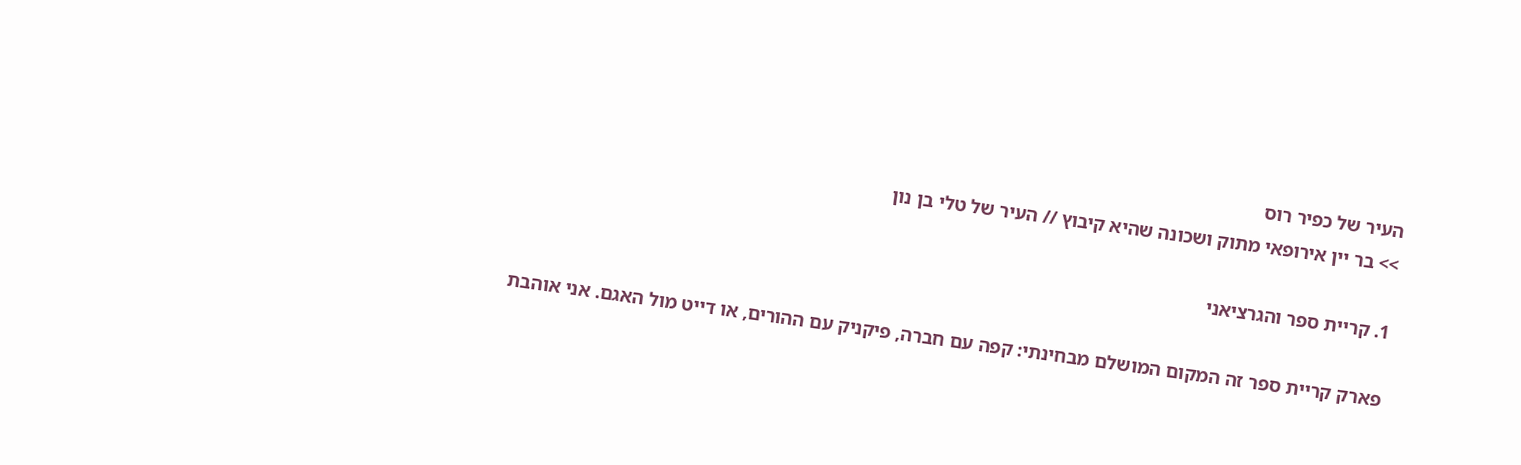העיר של כפיר רוס
>> בר יין אירופאי מתוק ושכונה שהיא קיבוץ // העיר של טלי בן נון

1. קריית ספר והגרציאני

פארק קריית ספר זה המקום המושלם מבחינתי: קפה עם חברה, פיקניק עם ההורים, או דייט מול האגם. אני אוהבת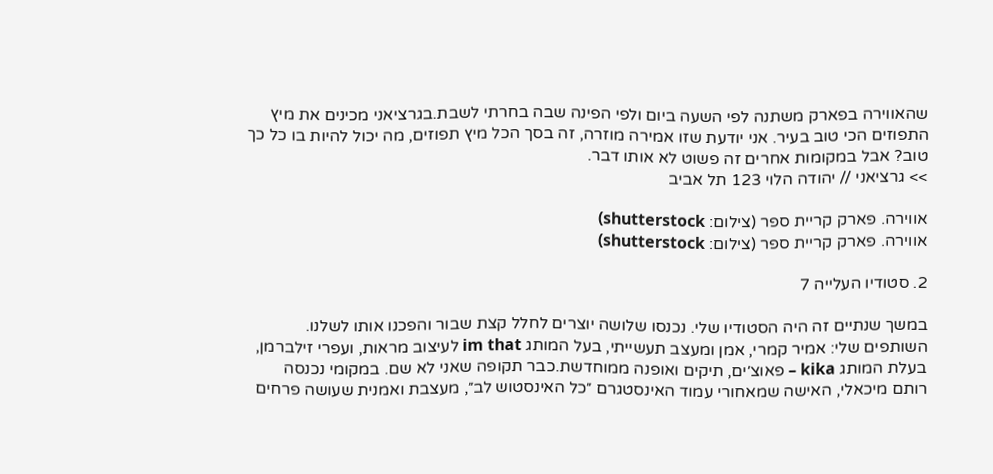שהאווירה בפארק משתנה לפי השעה ביום ולפי הפינה שבה בחרתי לשבת.בגרציאני מכינים את מיץ התפוזים הכי טוב בעיר. אני יודעת שזו אמירה מוזרה, זה בסך הכל מיץ תפוזים, מה יכול להיות בו כל כך טוב? אבל במקומות אחרים זה פשוט לא אותו דבר.
>> גרציאני // יהודה הלוי 123 תל אביב

אווירה. פארק קריית ספר (צילום: shutterstock)
אווירה. פארק קריית ספר (צילום: shutterstock)

2. סטודיו העלייה 7

במשך שנתיים זה היה הסטודיו שלי. נכנסו שלושה יוצרים לחלל קצת שבור והפכנו אותו לשלנו. השותפים שלי: אמיר קמרי, אמן ומעצב תעשייתי, בעל המותג im that לעיצוב מראות, ועפרי זילברמן, בעלת המותג kika – פאוצ׳ים, תיקים ואופנה ממוחדשת.כבר תקופה שאני לא שם. במקומי נכנסה רותם מיכאלי, האישה שמאחורי עמוד האינסטגרם ״כל האינסטוש לב״, מעצבת ואמנית שעושה פרחים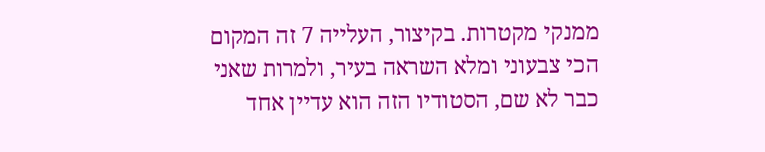ממנקי מקטרות. בקיצור, העלייה 7 זה המקום הכי צבעוני ומלא השראה בעיר, ולמרות שאני כבר לא שם, הסטודיו הזה הוא עדיין אחד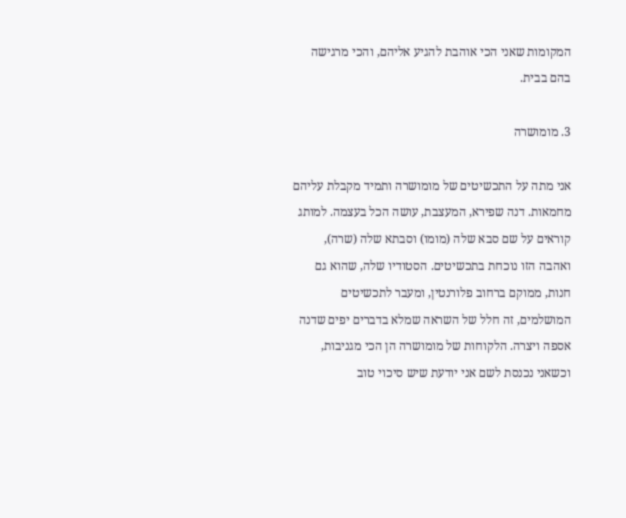המקומות שאני הכי אוהבת להגיע אליהם, והכי מרגישה בהם בבית.

3. מומושרה

אני מתה על התכשיטים של מומושרה ותמיד מקבלת עליהם מחמאות. דנה שפירא, המעצבת, עושה הכל בעצמה. למותג קוראים על שם סבא שלה (מומו) וסבתא שלה (שרה), ואהבה הזו נוכחת בתכשיטים. הסטודיו שלה, שהוא גם חנות, ממוקם ברחוב פלורנטין, ומעבר לתכשיטים המושלמים, זה חלל של השראה שמלא בדברים יפים שדנה אספה ויצרה. הלקוחות של מומושרה הן הכי מגניבות, וכשאני נכנסת לשם אני יודעת שיש סיכוי טוב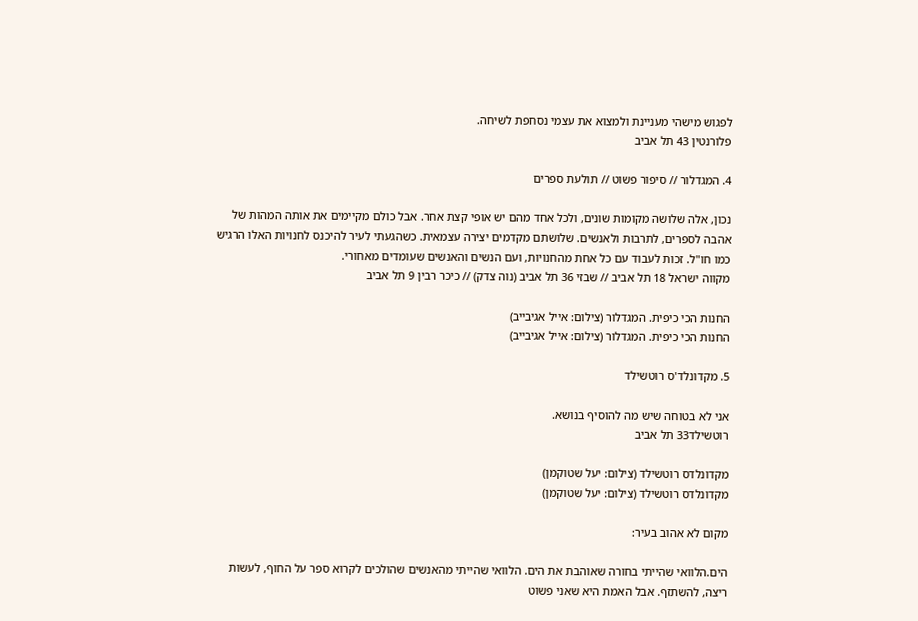לפגוש מישהי מעניינת ולמצוא את עצמי נסחפת לשיחה.
פלורנטין 43 תל אביב

4. המגדלור // סיפור פשוט // תולעת ספרים

נכון, אלה שלושה מקומות שונים, ולכל אחד מהם יש אופי קצת אחר. אבל כולם מקיימים את אותה המהות של אהבה לספרים, לתרבות ולאנשים. שלושתם מקדמים יצירה עצמאית. כשהגעתי לעיר להיכנס לחנויות האלו הרגיש כמו חו"ל. זכות לעבוד עם כל אחת מהחנויות, ועם הנשים והאנשים שעומדים מאחורי.
מקווה ישראל 18 תל אביב // שבזי 36 תל אביב (נוה צדק) // כיכר רבין 9 תל אביב

החנות הכי כיפית. המגדלור (צילום: אייל אגיבייב)
החנות הכי כיפית. המגדלור (צילום: אייל אגיבייב)

5. מקדונלד'ס רוטשילד

אני לא בטוחה שיש מה להוסיף בנושא.
רוטשילד33 תל אביב

מקדונלדס רוטשילד (צילום: יעל שטוקמן)
מקדונלדס רוטשילד (צילום: יעל שטוקמן)

מקום לא אהוב בעיר:

הים.הלוואי שהייתי בחורה שאוהבת את הים. הלוואי שהייתי מהאנשים שהולכים לקרוא ספר על החוף, לעשות ריצה, להשתזף. אבל האמת היא שאני פשוט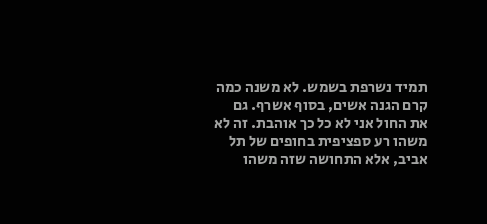תמיד נשרפת בשמש. לא משנה כמה קרם הגנה אשים, בסוף אשרף. גם את החול אני לא כל כך אוהבת. זה לא משהו רע ספציפית בחופים של תל אביב, אלא התחושה שזה משהו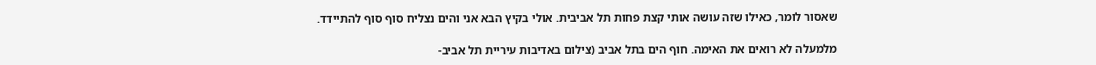שאסור לומר, כאילו שזה עושה אותי קצת פחות תל אביבית. אולי בקיץ הבא אני והים נצליח סוף סוף להתיידד.

מלמעלה לא רואים את האימה. חוף הים בתל אביב (צילום באדיבות עיריית תל אביב-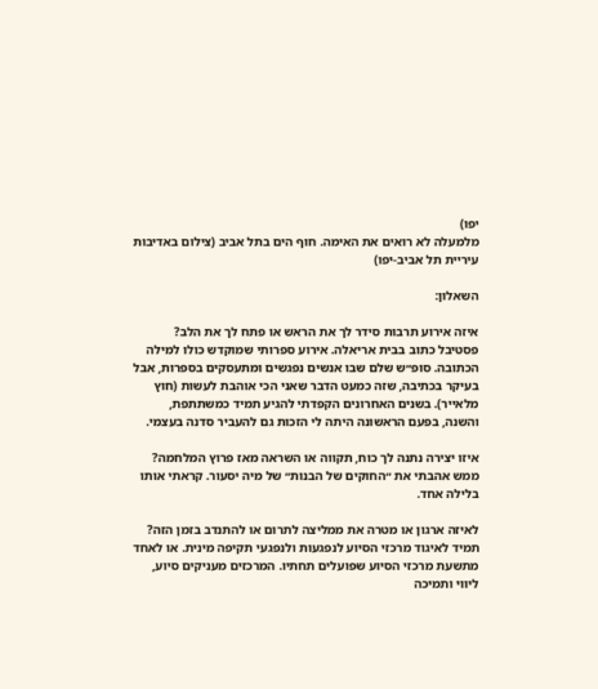יפו)
מלמעלה לא רואים את האימה. חוף הים בתל אביב (צילום באדיבות עיריית תל אביב-יפו)

השאלון:

איזה אירוע תרבות סידר לך את הראש או פתח לך את הלב?
פסטיבל כתוב בבית אריאלה. אירוע ספרותי שמוקדש כולו למילה הכתובה. סופ״ש שלם שבו אנשים נפגשים ומתעסקים בספרות, אבל בעיקר בכתיבה, שזה כמעט הדבר שאני הכי אוהבת לעשות (חוץ מלאייר). בשנים האחרונים הקפדתי להגיע תמיד כמשתתפת, והשנה, בפעם הראשונה היתה לי הזכות גם להעביר סדנה בעצמי.

איזו יצירה נתנה לך כוח, תקווה או השראה מאז פרוץ המלחמה?
ממש אהבתי את ״החוקים של הבנות״ של מיה יסעור. קראתי אותו בלילה אחד.

לאיזה ארגון או מטרה את ממליצה לתרום או להתנדב בזמן הזה?
תמיד לאיגוד מרכזי הסיוע לנפגעות ולנפגעי תקיפה מינית. או לאחד מתשעת מרכזי הסיוע שפועלים תחתיו. המרכזים מעניקים סיוע, ליווי ותמיכה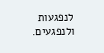לנפגעות ולנפגעים.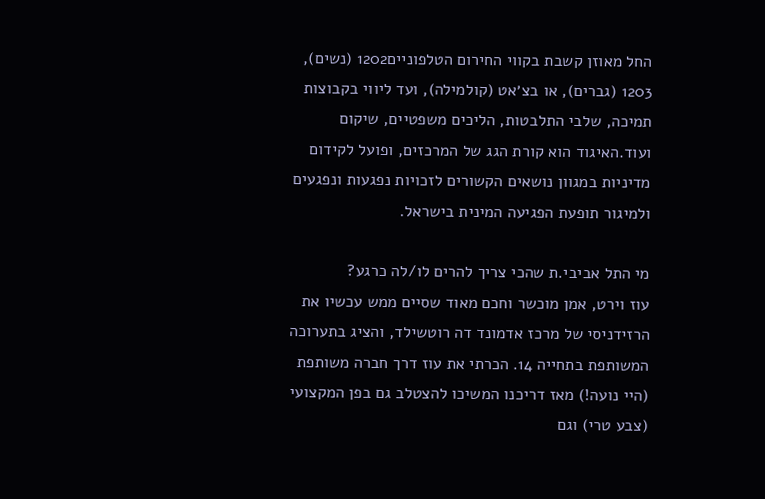החל מאוזן קשבת בקווי החירום הטלפוניים1202 (נשים), 1203 (גברים), או בצ׳אט (קולמילה), ועד ליווי בקבוצות תמיכה, שלבי התלבטות, הליכים משפטיים, שיקום ועוד.האיגוד הוא קורת הגג של המרכזים, ופועל לקידום מדיניות במגוון נושאים הקשורים לזכויות נפגעות ונפגעים ולמיגור תופעת הפגיעה המינית בישראל.

מי התל אביבי.ת שהכי צריך להרים לו/לה כרגע?
עוז וירט, אמן מוכשר וחכם מאוד שסיים ממש עכשיו את הרזידניסי של מרכז אדמונד דה רוטשילד, והציג בתערוכה המשותפת בתחייה 14. הכרתי את עוז דרך חברה משותפת (היי נועה!) מאז דריכנו המשיכו להצטלב גם בפן המקצועי (צבע טרי) וגם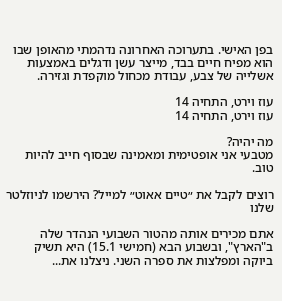בפן האישי. בתערוכה האחרונה נדהמתי מהאופן שבו הוא מפיח חיים בבד, מייצר עשן ודגלים באמצעות אשלייה של צבע, עבודת מכחול מוקפדת וגזירה.

עוז וירט, התחיה 14
עוז וירט, התחיה 14

מה יהיה?
מטבעי אני אופטימית ומאמינה שבסוף חייב להיות טוב.

רוצים לקבל את ״טיים אאוט״ למייל? הירשמו לניוזלטר שלנו

אתם מכירים אותה מהטור השבועי הנהדר שלה ב"הארץ", ובשבוע הבא (חמישי 15.1) היא תשיק ביוקה ומפלצות את ספרה השני. ניצלנו את...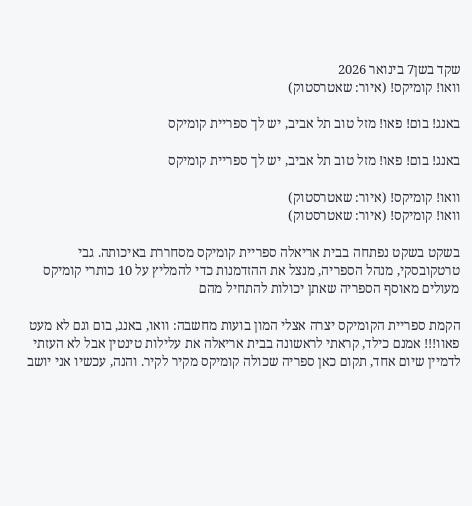שקד בשן7 בינואר 2026
וואו! קומיקס! (איור: שאטרסטוק)

באנג! בום! פאו! מזל טוב תל אביב, יש לך ספריית קומיקס

באנג! בום! פאו! מזל טוב תל אביב, יש לך ספריית קומיקס

וואו! קומיקס! (איור: שאטרסטוק)
וואו! קומיקס! (איור: שאטרסטוק)

בשקט בשקט נפתחה בבית אריאלה ספריית קומיקס מסחררת באיכותה. גבי טרטקובסקי, מנהל הספריה, מנצל את ההזדמנות כדי להמליץ על 10 כותרי קומיקס מעולים מאוסף הספריה שאתן יכולות להתחיל מהם

הקמת ספריית הקומיקס יצרה אצלי המון בועות מחשבה: וואו, באנג, בום וגם לא מעט פאוו!!! אמנם כילד, קראתי לראשונה בבית אריאלה את עלילות טינטין אבל לא העזתי לדמיין שיום אחד, תקום כאן ספריה שכולה קומיקס מקיר לקיר. והנה, עכשיו אני יושב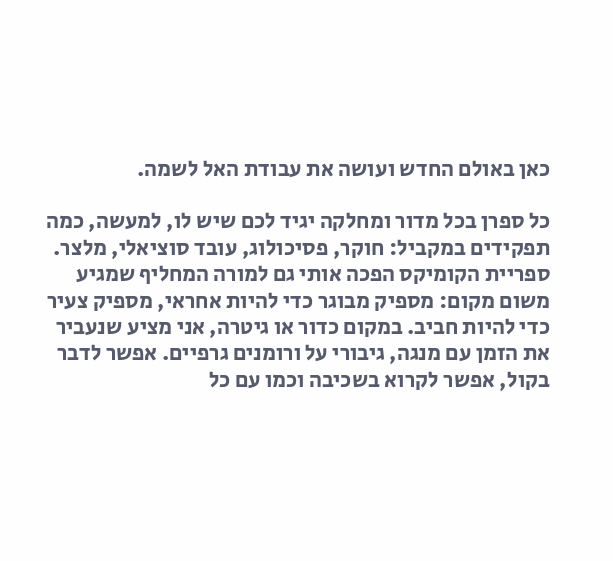כאן באולם החדש ועושה את עבודת האל לשמה.

כל ספרן בכל מדור ומחלקה יגיד לכם שיש לו, למעשה, כמה תפקידים במקביל: חוקר, פסיכולוג, עובד סוציאלי, מלצר. ספריית הקומיקס הפכה אותי גם למורה המחליף שמגיע משום מקום: מספיק מבוגר כדי להיות אחראי, מספיק צעיר כדי להיות חביב. במקום כדור או גיטרה, אני מציע שנעביר את הזמן עם מנגה, גיבורי על ורומנים גרפיים. אפשר לדבר בקול, אפשר לקרוא בשכיבה וכמו עם כל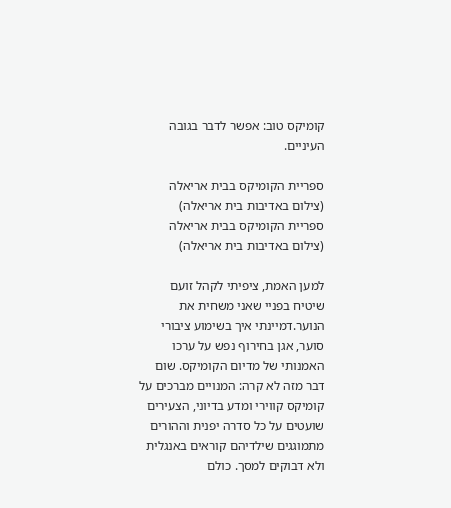קומיקס טוב: אפשר לדבר בגובה העיניים.

ספריית הקומיקס בבית אריאלה (צילום באדיבות בית אריאלה)
ספריית הקומיקס בבית אריאלה (צילום באדיבות בית אריאלה)

למען האמת, ציפיתי לקהל זועם שיטיח בפניי שאני משחית את הנוער.דמיינתי איך בשימוע ציבורי סוער, אגן בחירוף נפש על ערכו האמנותי של מדיום הקומיקס. שום דבר מזה לא קרה: המנויים מברכים על קומיקס קווירי ומדע בדיוני, הצעירים שועטים על כל סדרה יפנית וההורים מתמוגגים שילדיהם קוראים באנגלית ולא דבוקים למסך. כולם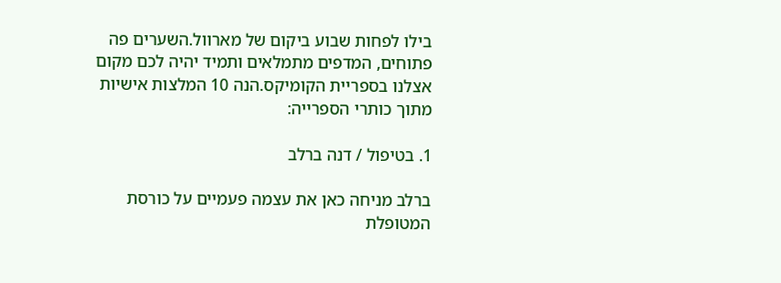בילו לפחות שבוע ביקום של מארוול.השערים פה פתוחים, המדפים מתמלאים ותמיד יהיה לכם מקום אצלנו בספריית הקומיקס.הנה 10 המלצות אישיות מתוך כותרי הספרייה:

1. בטיפול / דנה ברלב

ברלב מניחה כאן את עצמה פעמיים על כורסת המטופלת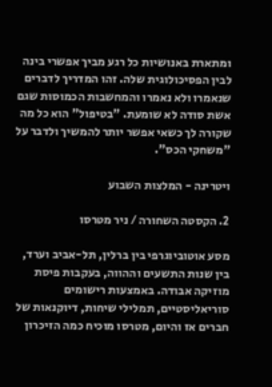ומתארת באנושיות כל רגע מביך אפשרי בינה לבין הפסיכולוגית שלה. זהו המדריך לדברים שנאמרו ולא נאמרו והמחשבות הכמוסות שגם אשת סודה לא שומעת. "בטיפול" הוא כל מה שקורה לך כשאי אפשר יותר להמשיך ולדבר על "משחקי הכס".

ויטרינה - המלצות השבוע

2. הקסטה השחורה / ניר מטרסו

מסע אוטוביוגרפי בין ברלין, תל-אביב וערד, בין שנות התשעים וההווה, בעקבות פיסת מוזיקה אבודה. באמצעות רישומים סוריאליסטיים, תמלילי שיחות, דיוקנאות של חברים אז והיום, מטרסו מוכיח כמה הזיכרון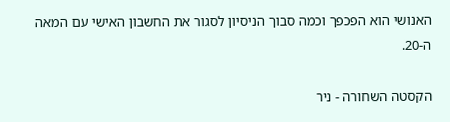האנושי הוא הפכפך וכמה סבוך הניסיון לסגור את החשבון האישי עם המאה ה-20.

הקסטה השחורה - ניר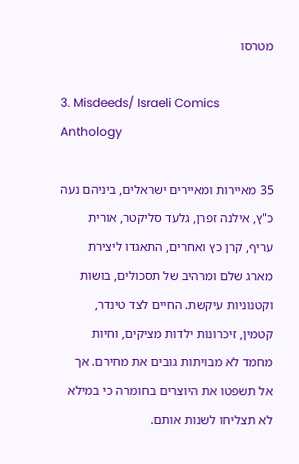מטרסו

3. Misdeeds/ Israeli Comics Anthology

35 מאיירות ומאיירים ישראלים, ביניהם נעה כ"ץ, אילנה זפרן, גלעד סליקטר, אורית עריף, קרן כץ ואחרים, התאגדו ליצירת מארג שלם ומרהיב של תסכולים, בושות וקטנוניות עיקשת. החיים לצד טינדר, קטמין, זיכרונות ילדות מציקים, וחיות מחמד לא מבויתות גובים את מחירם. אך אל תשפטו את היוצרים בחומרה כי במילא לא תצליחו לשנות אותם.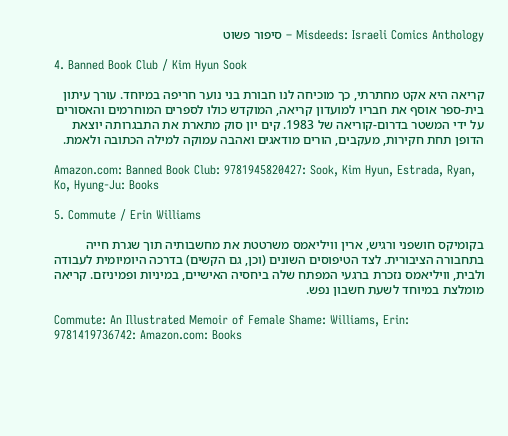Misdeeds: Israeli Comics Anthology – סיפור פשוט

4. Banned Book Club / Kim Hyun Sook

קריאה היא אקט מחתרתי, כך מוכיחה לנו חבורת בני נוער חריפה במיוחד. עורך עיתון בית-ספר אוסף את חבריו למועדון קריאה, המוקדש כולו לספרים המוחרמים והאסורים על ידי המשטר בדרום-קוריאה של 1983. קים יון סוק מתארת את התבגרותה יוצאת הדופן תחת חקירות, מעקבים, הורים מודאגים ואהבה עמוקה למילה הכתובה ולאמת.

Amazon.com: Banned Book Club: 9781945820427: Sook, Kim Hyun, Estrada, Ryan, Ko, Hyung-Ju: Books

5. Commute / Erin Williams

בקומיקס חושפני ורגיש, ארין וויליאמס משרטטת את מחשבותיה תוך שגרת חייה בתחבורה הציבורית. לצד הטיפוסים השונים (וכן, גם הקשים) בדרכה היומיומית לעבודה ולבית, וויליאמס נזכרת ברגעי המפתח שלה ביחסיה האישיים, במיניות ופמיניזם. קריאה מומלצת במיוחד לשעת חשבון נפש.

Commute: An Illustrated Memoir of Female Shame: Williams, Erin: 9781419736742: Amazon.com: Books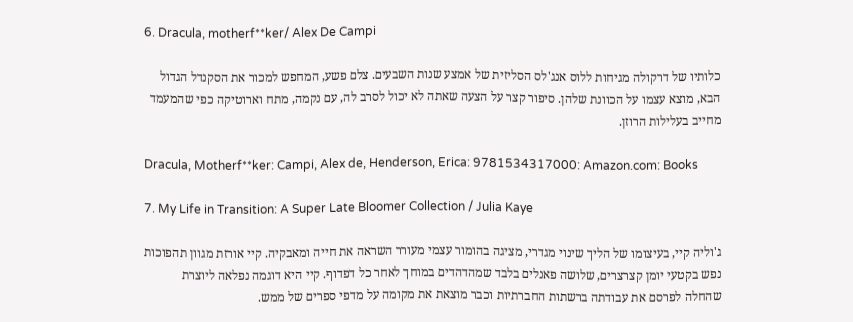6. Dracula, motherf**ker/ Alex De Campi

כלותיו של דרקולה מגיחות ללוס אנג'לס הסליזית של אמצע שנות השבעים. צלם פשע, המחפש למכור את הסקנדל הגדול הבא, מוצא עצמו על הכוונת שלהן. סיפור קצר על הצעה שאתה לא יכול לסרב לה, עם נקמה, מתח וארוטיקה כפי שהמעמד מחייב בעלילות הרוזן.

Dracula, Motherf**ker: Campi, Alex de, Henderson, Erica: 9781534317000: Amazon.com: Books

7. My Life in Transition: A Super Late Bloomer Collection / Julia Kaye

ג'וליה קיי, בעיצומו של הליך שינוי מגדרי, מציגה בהומור עצמי מעורר השראה את חייה ומאבקיה. קיי אורזת מגוון תהפוכות נפש בקטעי יומן קצרצרים, שלושה פאנלים בלבד שמהדהדים במוחך לאחר כל דפדוף. קיי היא דוגמה נפלאה ליוצרת שהחלה לפרסם את עבודתה ברשתות החברתיות וכבר מוצאת את מקומה על מדפי ספרים של ממש.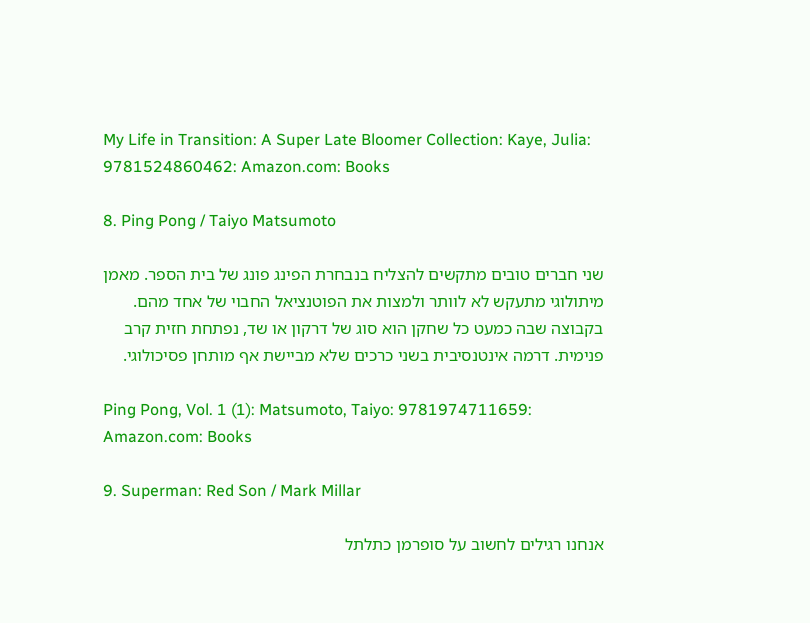My Life in Transition: A Super Late Bloomer Collection: Kaye, Julia: 9781524860462: Amazon.com: Books

8. Ping Pong / Taiyo Matsumoto

שני חברים טובים מתקשים להצליח בנבחרת הפינג פונג של בית הספר. מאמן מיתולוגי מתעקש לא לוותר ולמצות את הפוטנציאל החבוי של אחד מהם. בקבוצה שבה כמעט כל שחקן הוא סוג של דרקון או שד, נפתחת חזית קרב פנימית. דרמה אינטנסיבית בשני כרכים שלא מביישת אף מותחן פסיכולוגי.

Ping Pong, Vol. 1 (1): Matsumoto, Taiyo: 9781974711659: Amazon.com: Books

9. Superman: Red Son / Mark Millar

אנחנו רגילים לחשוב על סופרמן כתלתל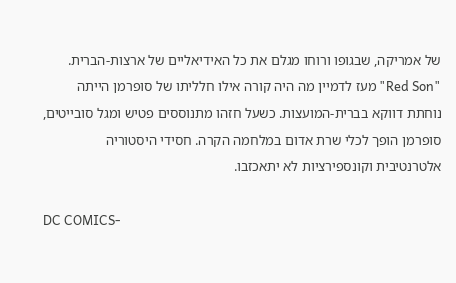של אמריקה, שבגופו ורוחו מגלם את כל האידיאליים של ארצות-הברית. "Red Son" מעז לדמיין מה היה קורה אילו חלליתו של סופרמן הייתה נוחתת דווקא בברית-המועצות. כשעל חזהו מתנוססים פטיש ומגל סובייטים, סופרמן הופך לכלי שרת אדום במלחמה הקרה. חסידי היסטוריה אלטרנטיבית וקונספירציות לא יתאכזבו.

DC COMICS-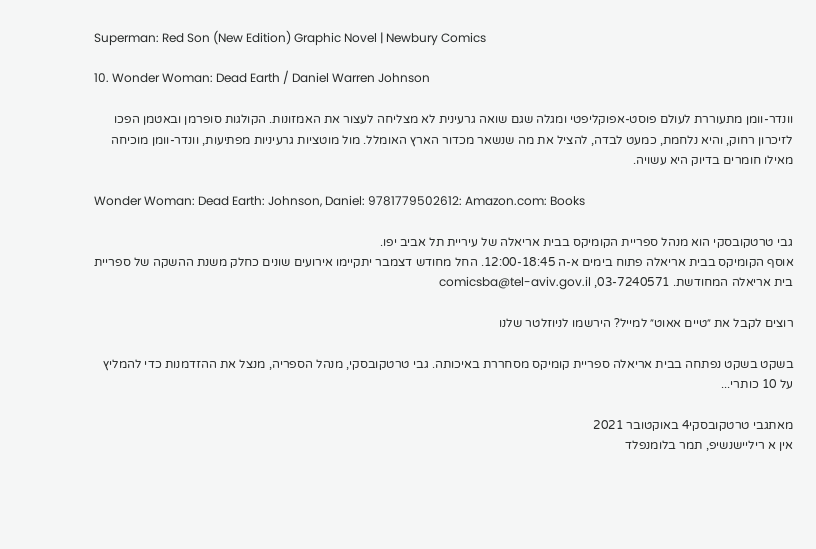Superman: Red Son (New Edition) Graphic Novel | Newbury Comics

10. Wonder Woman: Dead Earth / Daniel Warren Johnson

וונדר-וומן מתעוררת לעולם פוסט-אפוקליפטי ומגלה שגם שואה גרעינית לא מצליחה לעצור את האמזונות. הקולגות סופרמן ובאטמן הפכו לזיכרון רחוק, והיא נלחמת, כמעט לבדה, להציל את מה שנשאר מכדור הארץ האומלל. מול מוטציות גרעיניות מפתיעות, וונדר-וומן מוכיחה מאילו חומרים בדיוק היא עשויה.

Wonder Woman: Dead Earth: Johnson, Daniel: 9781779502612: Amazon.com: Books

גבי טרטקובסקי הוא מנהל ספריית הקומיקס בבית אריאלה של עיריית תל אביב יפו.
אוסף הקומיקס בבית אריאלה פתוח בימים א-ה 12:00-18:45. החל מחודש דצמבר יתקיימו אירועים שונים כחלק משנת ההשקה של ספריית בית אריאלה המחודשת. 03-7240571, comicsba@tel-aviv.gov.il

רוצים לקבל את ״טיים אאוט״ למייל? הירשמו לניוזלטר שלנו

בשקט בשקט נפתחה בבית אריאלה ספריית קומיקס מסחררת באיכותה. גבי טרטקובסקי, מנהל הספריה, מנצל את ההזדמנות כדי להמליץ על 10 כותרי...

מאתגבי טרטקובסקי4 באוקטובר 2021
אין א ריליישנשיפ, תמר בלומנפלד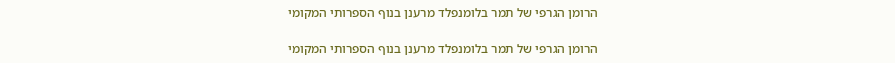הרומן הגרפי של תמר בלומנפלד מרענן בנוף הספרותי המקומי

הרומן הגרפי של תמר בלומנפלד מרענן בנוף הספרותי המקומי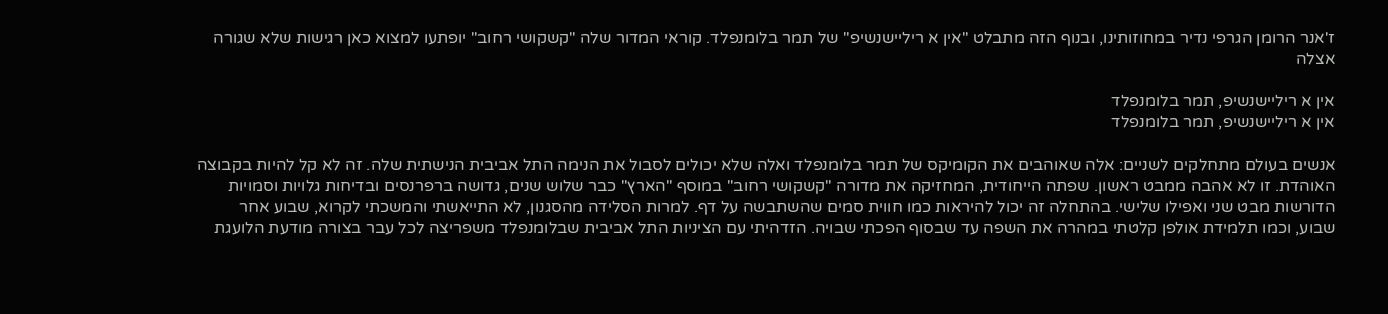ז'אנר הרומן הגרפי נדיר במחוזותינו, ובנוף הזה מתבלט "אין א ריליישנשיפ" של תמר בלומנפלד. קוראי המדור שלה "קשקושי רחוב" יופתעו למצוא כאן רגישות שלא שגורה אצלה

אין א ריליישנשיפ, תמר בלומנפלד
אין א ריליישנשיפ, תמר בלומנפלד

אנשים בעולם מתחלקים לשניים: אלה שאוהבים את הקומיקס של תמר בלומנפלד ואלה שלא יכולים לסבול את הנימה התל אביבית הנישתית שלה. זה לא קל להיות בקבוצה האוהדת. זו לא אהבה ממבט ראשון. שפתה הייחודית, המחזיקה את מדורה "קשקושי רחוב" במוסף "הארץ" כבר שלוש שנים, גדושה ברפרנסים ובדיחות גלויות וסמויות הדורשות מבט שני ואפילו שלישי. בהתחלה זה יכול להיראות כמו חווית סמים שהשתבשה על דף. למרות הסלידה מהסגנון, לא התייאשתי והמשכתי לקרוא, שבוע אחר שבוע, וכמו תלמידת אולפן קלטתי במהרה את השפה עד שבסוף הפכתי שבויה. הזדהיתי עם הציניות התל אביבית שבלומנפלד משפריצה לכל עבר בצורה מודעת הלועגת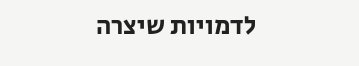לדמויות שיצרה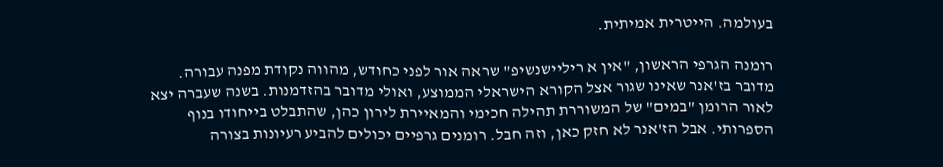בעולמה. הייטרית אמיתית.

רומנה הגרפי הראשון, "אין א ריליישנשיפ" שראה אור לפני כחודש, מהווה נקודת מפנה עבורה. מדובר בז'אנר שאינו שגור אצל הקורא הישראלי הממוצע, ואולי מדובר בהזדמנות. בשנה שעברה יצא לאור הרומן "במים" של המשוררת תהילה חכימי והמאיירת לירון כהן, שהתבלט בייחודו בנוף הספרותי. אבל הז'אנר לא חזק כאן, וזה חבל. רומנים גרפיים יכולים להביע רעיונות בצורה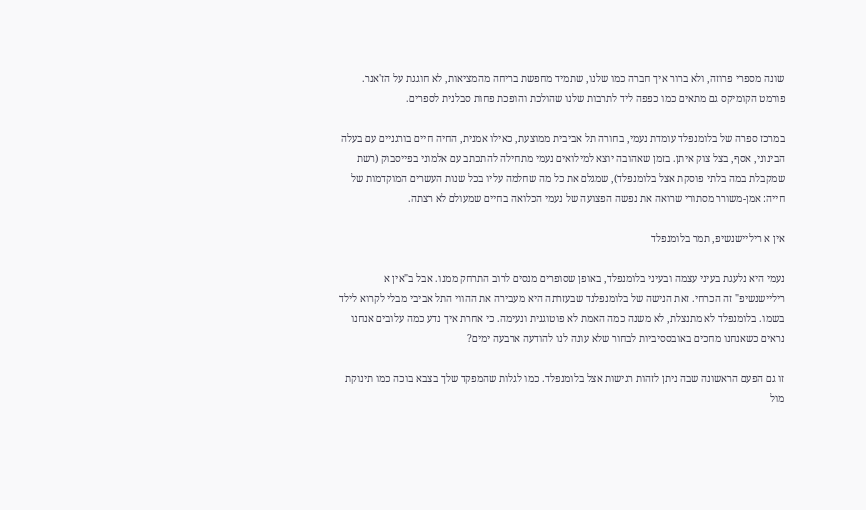שונה מספרי פרוזה, ולא ברור איך חברה כמו שלנו, שתמיד מחפשת בריחה מהמציאות, לא חוגגת על הז'אנר. פורמט הקומיקס גם מתאים כמו כפפה ליד לתרבות שלנו שהולכת והופכת פחות סבלנית לספרים.

במרכז ספרה של בלומנפלד עומדת נעמי, בחורה תל אביבית ממוצעת, כאילו אמנית, החיה חיים בורגניים עם בעלה הבינוני, אסף, בצל צוק איתן. בזמן שאהובה יוצא למילואים נעמי מתחילה להתכתב עם אלמוני בפייסבוק (רשת שמקבלת במה בלתי פוסקת אצל בלומנפלד), שמגלם את כל מה שחלמה עליו בכל שנות העשרים המוקדמות של חייה: אמן-משורר מסתורי שרואה את נפשה הפצועה של נעמי הכלואה בחיים שמעולם לא רצתה.

אין א ריליישנשיפ, תמר בלומנפלד

נעמי היא נלעגת בעיני עצמה ובעיני בלומנפלד, באופן שסופרים מנסים לרוב התרחק ממנו. אבל ב"אין א ריליישנשיפ" זה הכרחי. זאת הנישה של בלומנפלנד שבעזרתה היא מעבירה את ההווי התל אביבי מבלי לקרוא לילד בשמו. בלומנפלד לא מתנצלת, לא משנה כמה האמת לא פוטוגנית ונעימה. כי אחרת איך נדע כמה עלובים אנחנו נראים כשאנחנו מחכים באובססיביות לבחור שלא עונה לנו להודעה ארבעה ימים?

זו גם הפעם הראשונה שבה ניתן לזהות רגישות אצל בלומנפלד. כמו לגלות שהמפקד שלך בצבא בוכה כמו תינוקת מול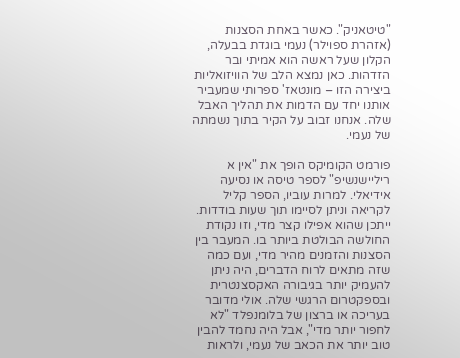"טיטאניק". כאשר באחת הסצנות (אזהרת ספוילר) נעמי בוגדת בבעלה, הקלון שעל ראשה הוא אמיתי ובר הזדהות. כאן נמצא הלב של הוויזואליות ביצירה הזו – מונטאז' ספרותי שמעביר אותנו יחד עם הדמות את תהליך האבל שלה. אנחנו זבוב על הקיר בתוך נשמתה של נעמי.

פורמט הקומיקס הופך את "אין א ריליישנשיפ" לספר טיסה או נסיעה אידיאלי. למרות עוביו, הספר קליל לקריאה וניתן לסיימו תוך שעות בודדות. ייתכן שהוא אפילו קצר מדי, וזו נקודת החולשה הבולטת ביותר בו. המעבר בין הסצנות והזמנים מהיר מדי, ועם כמה שזה מתאים לרוח הדברים, היה ניתן להעמיק יותר בגיבורה האקסצנטרית ובספקטרום הרגשי שלה. אולי מדובר בעריכה או ברצון של בלומנפלד "לא לחפור יותר מדי", אבל היה נחמד להבין טוב יותר את הכאב של נעמי, ולראות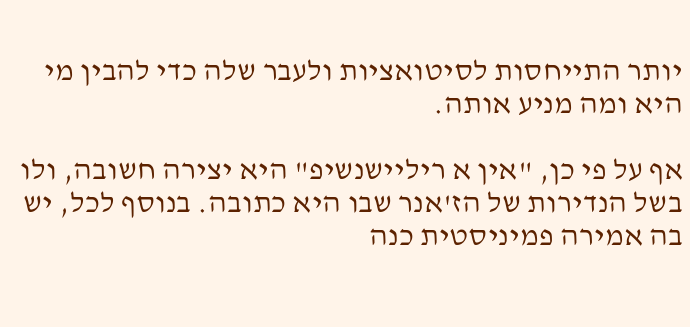יותר התייחסות לסיטואציות ולעבר שלה כדי להבין מי היא ומה מניע אותה.

אף על פי כן, "אין א ריליישנשיפ" היא יצירה חשובה, ולו בשל הנדירות של הז'אנר שבו היא כתובה. בנוסף לכל, יש בה אמירה פמיניסטית כנה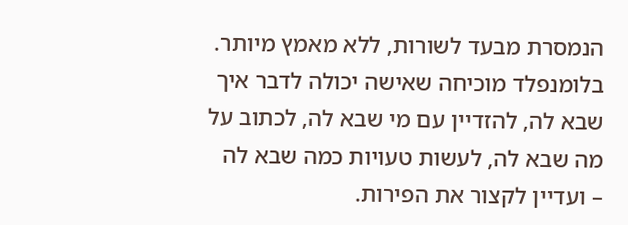הנמסרת מבעד לשורות, ללא מאמץ מיותר. בלומנפלד מוכיחה שאישה יכולה לדבר איך שבא לה, להזדיין עם מי שבא לה, לכתוב על מה שבא לה, לעשות טעויות כמה שבא לה – ועדיין לקצור את הפירות.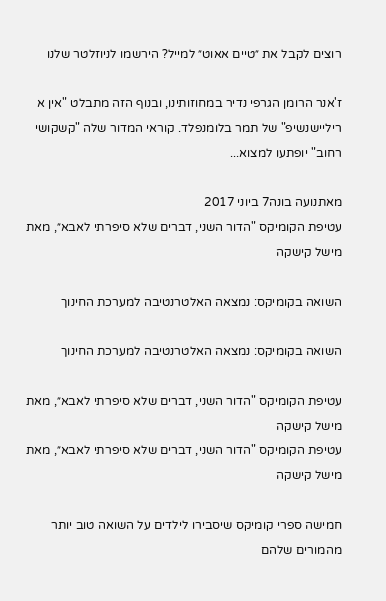רוצים לקבל את ״טיים אאוט״ למייל? הירשמו לניוזלטר שלנו

ז'אנר הרומן הגרפי נדיר במחוזותינו, ובנוף הזה מתבלט "אין א ריליישנשיפ" של תמר בלומנפלד. קוראי המדור שלה "קשקושי רחוב" יופתעו למצוא...

מאתנועה בונה7 ביוני 2017
עטיפת הקומיקס "הדור השני, דברים שלא סיפרתי לאבא״, מאת מישל קישקה

השואה בקומיקס: נמצאה האלטרנטיבה למערכת החינוך

השואה בקומיקס: נמצאה האלטרנטיבה למערכת החינוך

עטיפת הקומיקס "הדור השני, דברים שלא סיפרתי לאבא״, מאת מישל קישקה
עטיפת הקומיקס "הדור השני, דברים שלא סיפרתי לאבא״, מאת מישל קישקה

חמישה ספרי קומיקס שיסבירו לילדים על השואה טוב יותר מהמורים שלהם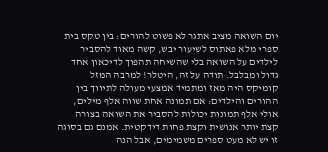יום השואה מציב אתגר לא פשוט להורים: בין טקס בית ספרי מלא פאתוס לשיעור יבש, קשה מאוד להסביר לילדים על השואה בלי שהשיחה תהפוך לדיכאון אחד גדול ומבלבל. תודה על זה, היטלר! למרבה המזל קומיקס היה מאז ומתמיד אמצעי מעולה לתיווך בין ההורים והילדים: אם תמונה אחת שווה אלף מילים, אולי אלף תמונות יכולות להסביר את השואה בצורה קצת יותר אנושית וקצת פחות דידקטית. אמנם גם בסוגה זו יש לא מעט ספרים משמימים, אבל הנה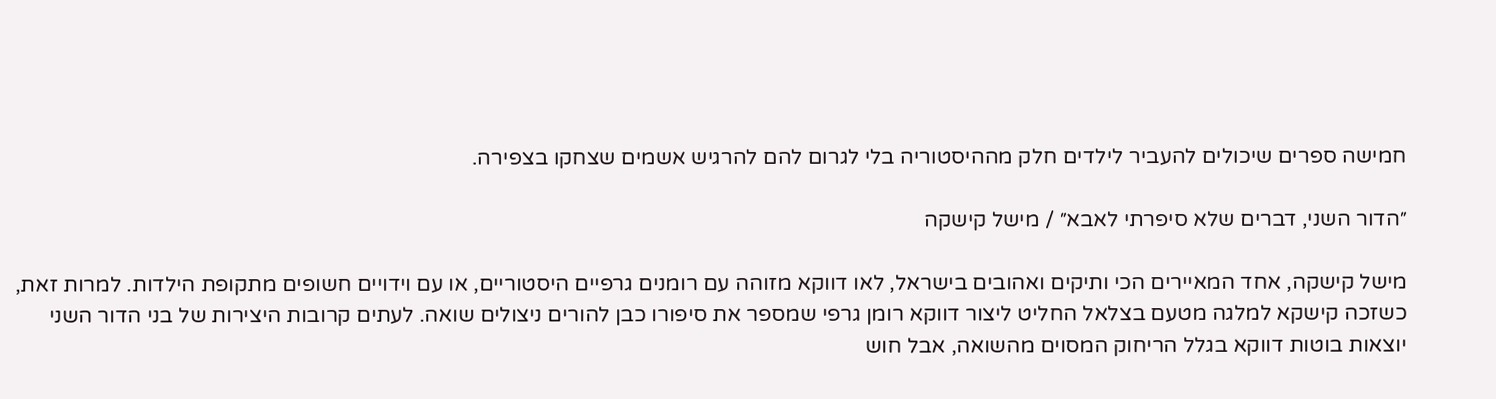חמישה ספרים שיכולים להעביר לילדים חלק מההיסטוריה בלי לגרום להם להרגיש אשמים שצחקו בצפירה.

״הדור השני, דברים שלא סיפרתי לאבא״ / מישל קישקה

מישל קישקה, אחד המאיירים הכי ותיקים ואהובים בישראל, לאו דווקא מזוהה עם רומנים גרפיים היסטוריים, או עם וידויים חשופים מתקופת הילדות. למרות זאת, כשזכה קישקא למלגה מטעם בצלאל החליט ליצור דווקא רומן גרפי שמספר את סיפורו כבן להורים ניצולים שואה. לעתים קרובות היצירות של בני הדור השני יוצאות בוטות דווקא בגלל הריחוק המסוים מהשואה, אבל חוש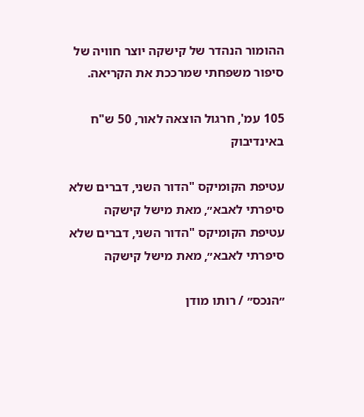ההומור הנהדר של קישקה יוצר חוויה של סיפור משפחתי שמרככת את הקריאה.

105 עמ', חרגול הוצאה לאור, 50 ש"ח באינדיבוק

עטיפת הקומיקס "הדור השני, דברים שלא סיפרתי לאבא״, מאת מישל קישקה
עטיפת הקומיקס "הדור השני, דברים שלא סיפרתי לאבא״, מאת מישל קישקה

״הנכס״ / רותו מודן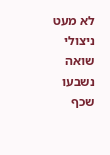לא מעט ניצולי שואה נשבעו שכף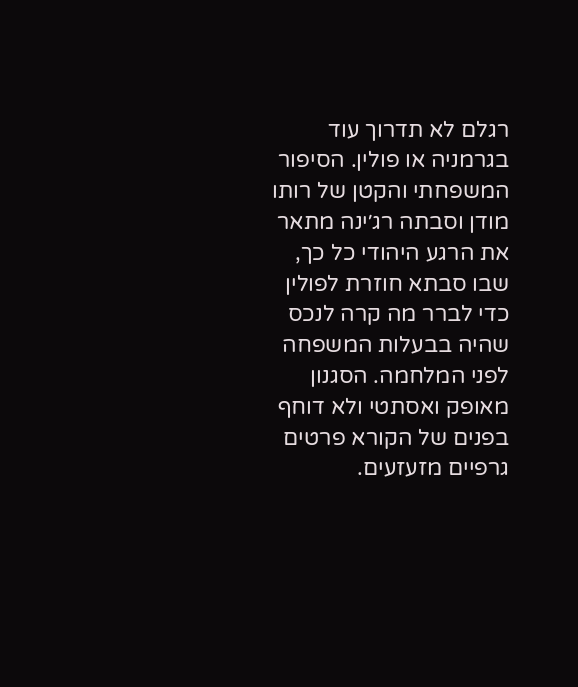רגלם לא תדרוך עוד בגרמניה או פולין. הסיפור המשפחתי והקטן של רותו מודן וסבתה רג׳ינה מתאר את הרגע היהודי כל כך, שבו סבתא חוזרת לפולין כדי לברר מה קרה לנכס שהיה בבעלות המשפחה לפני המלחמה. הסגנון מאופק ואסתטי ולא דוחף בפנים של הקורא פרטים גרפיים מזעזעים.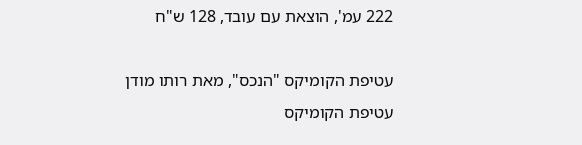222 עמ', הוצאת עם עובד, 128 ש"ח

עטיפת הקומיקס "הנכס", מאת רותו מודן
עטיפת הקומיקס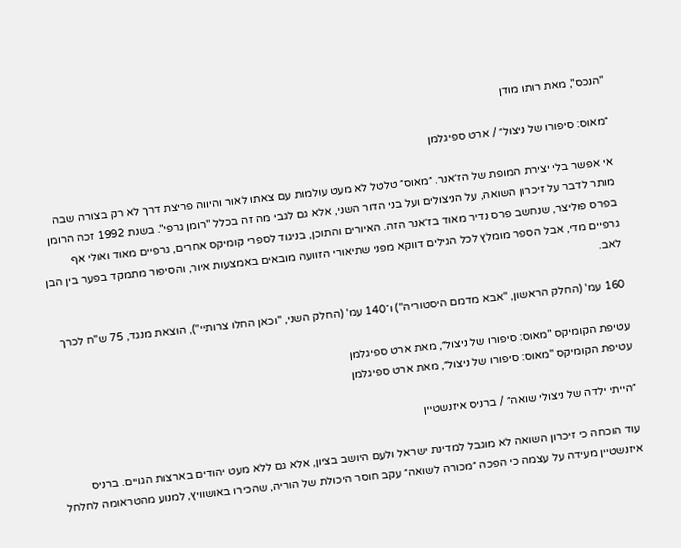"הנכס", מאת רותו מודן

״מאוס: סיפורו של ניצול״ / ארט ספיגלמן

אי אפשר בלי יצירת המופת של הז׳אנר. ״מאוס״ טלטל לא מעט עולמות עם צאתו לאור והיווה פריצת דרך לא רק בצורה שבה מותר לדבר על זיכרון השואה, על הניצולים ועל בני הדור השני, אלא גם לגבי מה זה בכלל "רומן גרפי". בשנת 1992 זכה הרומן בפרס פוליצר, שנחשב פרס נדיר מאוד בז׳אנר הזה. האיורים והתוכן, בניגוד לספרי קומיקס אחרים, גרפיים מאוד ואולי אף גרפיים מדי, אבל הספר מומלץ לכל הגילים דווקא מפני שתיאורי הזוועה מובאים באמצעות איור, והסיפור מתמקד בפער בין הבן לאב.

160 עמ' (החלק הראשון, "אבא מדמם היסטוריה") ו־140 עמ' (החלק השני, "וכאן החלו צרותיי"), הוצאת מנגד, 75 ש"ח לכרך

עטיפת הקומיקס "מאוס: סיפורו של ניצול״, מאת ארט ספיגלמן
עטיפת הקומיקס "מאוס: סיפורו של ניצול״, מאת ארט ספיגלמן

״הייתי ילדה של ניצולי שואה״ / ברניס איזנשטיין

עוד הוכחה כי זיכרון השואה לא מוגבל למדינת ישראל ולעם היושב בציון, אלא גם ללא מעט יהודים בארצות הגויים. ברניס איזנשטיין מעידה על עצמה כי הפכה ״מכורה לשואה״ עקב חוסר היכולת של הוריה, שהכירו באושוויץ, למנוע מהטראומה לחלחל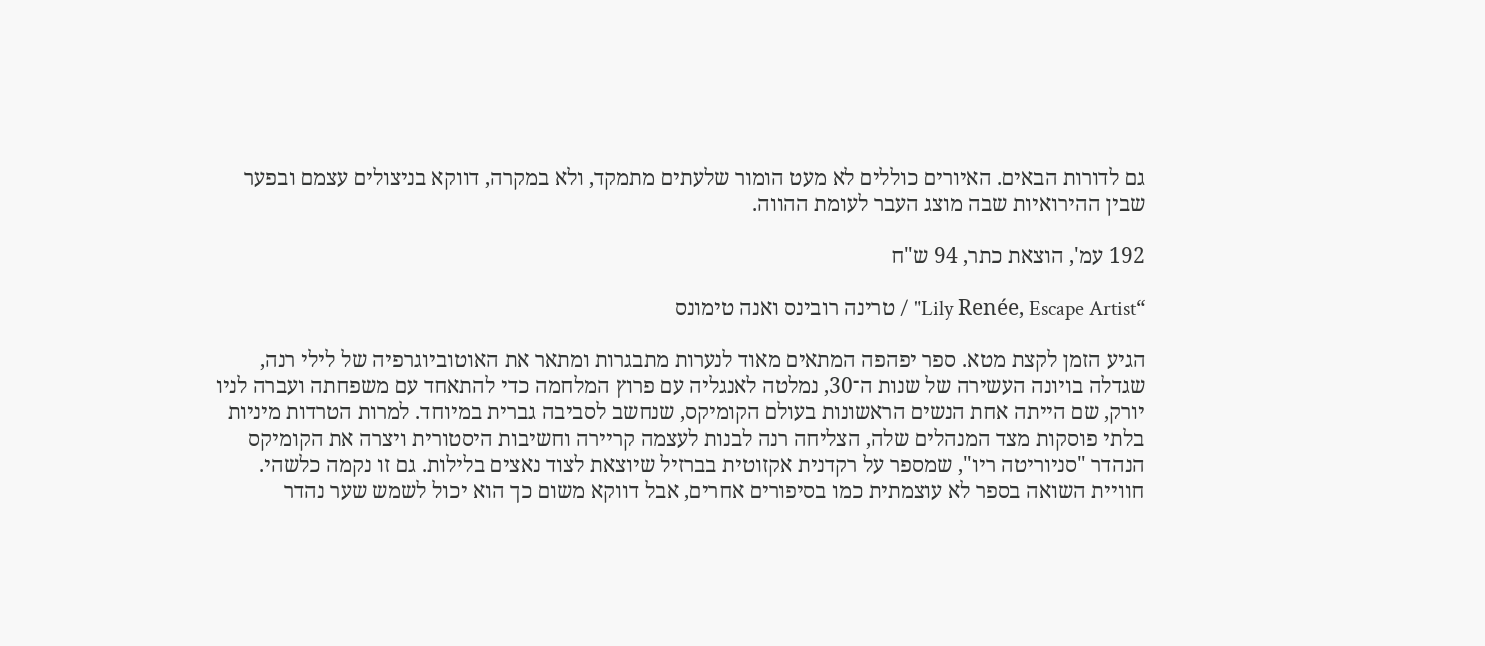גם לדורות הבאים. האיורים כוללים לא מעט הומור שלעתים מתמקד, ולא במקרה, דווקא בניצולים עצמם ובפער שבין ההירואיות שבה מוצג העבר לעומת ההווה.

192 עמ', הוצאת כתר, 94 ש"ח

“Lily Renée, Escape Artist" / טרינה רובינס ואנה טימונס

הגיע הזמן לקצת מטא. ספר יפהפה המתאים מאוד לנערות מתבגרות ומתאר את האוטוביוגרפיה של לילי רנה, שגדלה בויונה העשירה של שנות ה־30, נמלטה לאנגליה עם פרוץ המלחמה כדי להתאחד עם משפחתה ועברה לניו יורק, שם הייתה אחת הנשים הראשונות בעולם הקומיקס, שנחשב לסביבה גברית במיוחד. למרות הטרדות מיניות בלתי פוסקות מצד המנהלים שלה, הצליחה רנה לבנות לעצמה קריירה וחשיבות היסטורית ויצרה את הקומיקס הנהדר "סניוריטה ריו", שמספר על רקדנית אקזוטית בברזיל שיוצאת לצוד נאצים בלילות. גם זו נקמה כלשהי. חוויית השואה בספר לא עוצמתית כמו בסיפורים אחרים, אבל דווקא משום כך הוא יכול לשמש שער נהדר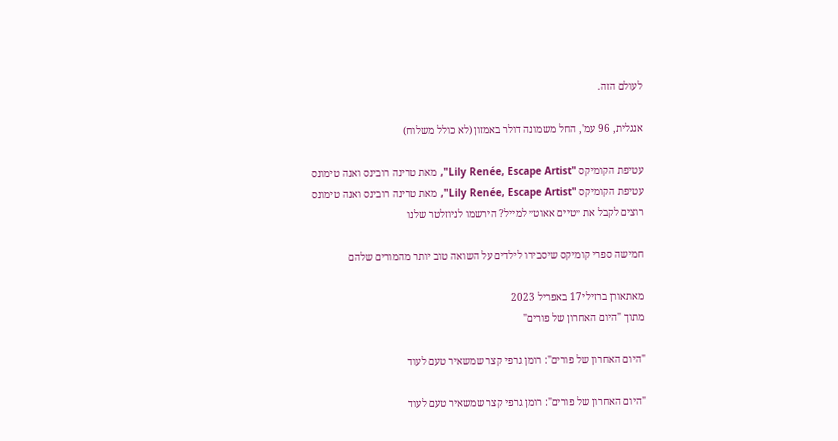לעולם הזה.

אנגלית, 96 עמ', החל משמונה דולר באמזון (לא כולל משלוח)

עטיפת הקומיקס "Lily Renée, Escape Artist", מאת טרינה רובינס ואנה טימונס
עטיפת הקומיקס "Lily Renée, Escape Artist", מאת טרינה רובינס ואנה טימונס
רוצים לקבל את ״טיים אאוט״ למייל? הירשמו לניוזלטר שלנו

חמישה ספרי קומיקס שיסבירו לילדים על השואה טוב יותר מהמורים שלהם

מאתאורן ברזילי17 באפריל 2023
מתוך "היום האחרון של פורים"

"היום האחרון של פורים": רומן גרפי קצר שמשאיר טעם לעוד

"היום האחרון של פורים": רומן גרפי קצר שמשאיר טעם לעוד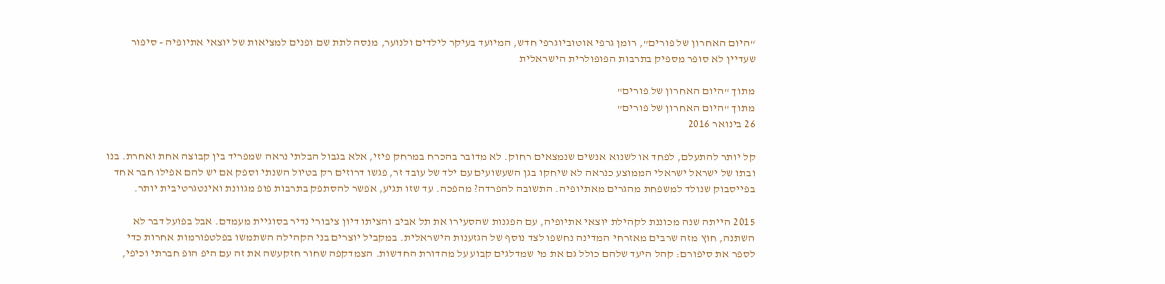“היום האחרון של פורים", רומן גרפי אוטוביוגרפי חדש, המיועד בעיקר לילדים ולנוער, מנסה לתת שם ופנים למציאות של יוצאי אתיופיה - סיפור שעדיין לא סופר מספיק בתרבות הפופולרית הישראלית

מתוך "היום האחרון של פורים"
מתוך "היום האחרון של פורים"
26 בינואר 2016

קל יותר להתעלם, לפחד או לשנוא אנשים שנמצאים רחוק. לא מדובר בהכרח במרחק פיזי, אלא בגבול הבלתי נראה שמפריד בין קבוצה אחת ואחרת. בנו ובתו של ישראל ישראלי הממוצע כנראה לא שיחקו בגן השעשועים עם ילד של עובד זר, פגשו דרוזים רק בטיול השנתי וספק אם יש להם אפילו חבר אחד בפייסבוק שנולד למשפחת מהגרים מאתיופיה. התשובה להפרדה? מהפכה. עד שזו תגיע, אפשר להסתפק בתרבות פופ מגוונת ואינטגרטיבית יותר.

2015 הייתה שנה מכוננת לקהילת יוצאי אתיופיה, עם הפגנות שהסעירו את תל אביב והציתו דיון ציבורי נדיר בסוגיית מעמדם. אבל בפועל דבר לא השתנה, חוץ מזה שרבים מאזרחי המדינה נחשפו לצד נוסף של הגזענות הישראלית. במקביל יוצרים בני הקהילה השתמשו בפלטפורמות אחרות כדי לספר את סיפורם: קהל היעד שלהם כולל גם את מי שמדלגים קבוע על מהדורת החדשות. הצמדקפה שחור חזקעשה את זה עם היפ הופ חברתי וכיפי,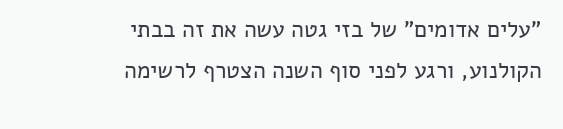"עלים אדומים" של בזי גטה עשה את זה בבתי הקולנוע, ורגע לפני סוף השנה הצטרף לרשימה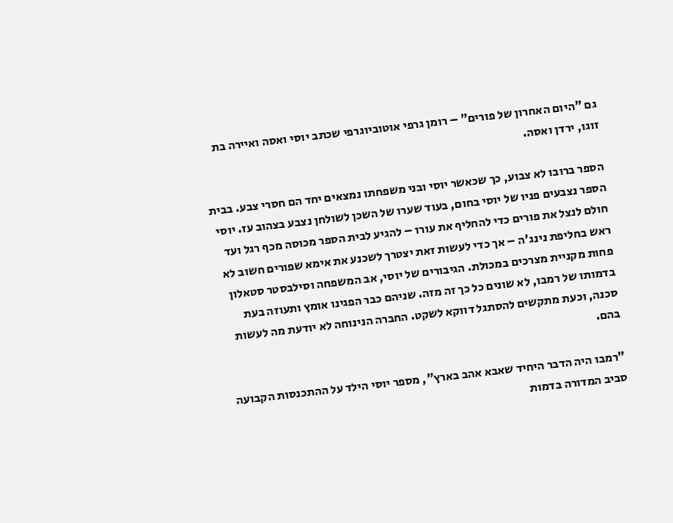גם "היום האחרון של פורים" – רומן גרפי אוטוביוגרפי שכתב יוסי ואסה ואיירה בת זוגו, ירדן ואסה.

הספר ברובו לא צבוע, כך שכאשר יוסי ובני משפחתו נמצאים יחד הם חסרי צבע. בבית הספר נצבעים פניו של יוסי בחום, בעוד שערו של השכן לשולחן נצבע בצהוב עז. יוסי חולם לנצל את פורים כדי להחליף את עורו – להגיע לבית הספר מכוסה מכף רגל ועד ראש בחליפת נינג'ה – אך כדי לעשות זאת יצטרך לשכנע את אימא שפורים חשוב לא פחות מקניית מצרכים במכולת. הגיבורים של יוסי, אב המשפחה וסילבסטר סטאלון בדמותו של רמבו, לא שונים כל כך זה מזה. שניהם כבר הפגינו אומץ ותעוזה בעת סכנה, וכעת מתקשים להסתגל דווקא לשקט. החברה הנינוחה לא יודעת מה לעשות בהם.

"רמבו היה הדבר היחיד שאבא אהב בארץ", מספר יוסי הילד על ההתכנסות הקבועה סביב המדורה בדמות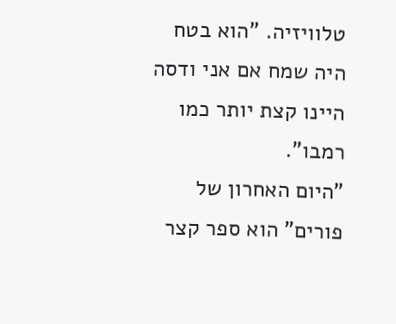טלוויזיה. "הוא בטח היה שמח אם אני ודסה היינו קצת יותר כמו רמבו".
"היום האחרון של פורים" הוא ספר קצר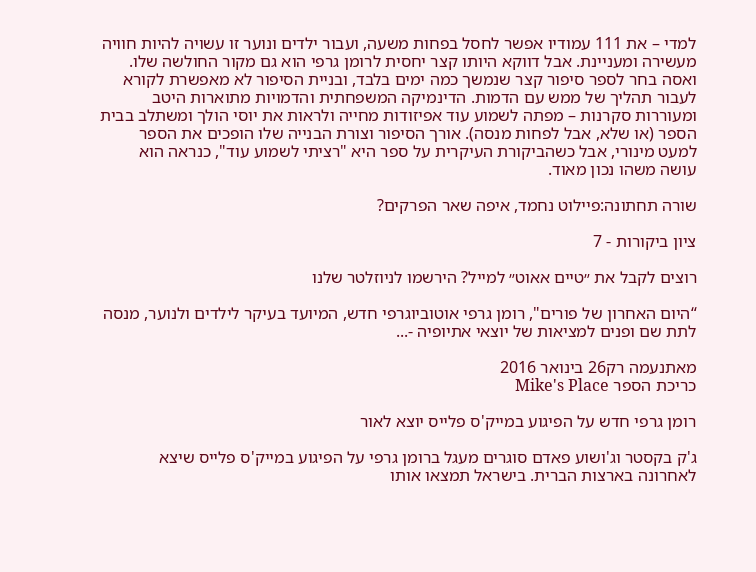למדי – את 111 עמודיו אפשר לחסל בפחות משעה, ועבור ילדים ונוער זו עשויה להיות חוויה מעשירה ומעניינת. אבל דווקא היותו קצר יחסית לרומן גרפי הוא גם מקור החולשה שלו. ואסה בחר לספר סיפור קצר שנמשך כמה ימים בלבד, ובניית הסיפור לא מאפשרת לקורא לעבור תהליך של ממש עם הדמות. הדינמיקה המשפחתית והדמויות מתוארות היטב ומעוררות סקרנות – מפתה לשמוע עוד אפיזודות מחייה ולראות את יוסי הולך ומשתלב בבית הספר (או שלא, אבל לפחות מנסה). אורך הסיפור וצורת הבנייה שלו הופכים את הספר למעט מינורי, אבל כשהביקורת העיקרית על ספר היא "רציתי לשמוע עוד", כנראה הוא עושה משהו נכון מאוד.

שורה תחתונה:פיילוט נחמד, איפה שאר הפרקים?

ציון ביקורות - 7

רוצים לקבל את ״טיים אאוט״ למייל? הירשמו לניוזלטר שלנו

“היום האחרון של פורים", רומן גרפי אוטוביוגרפי חדש, המיועד בעיקר לילדים ולנוער, מנסה לתת שם ופנים למציאות של יוצאי אתיופיה -...

מאתנעמה רק26 בינואר 2016
כריכת הספר Mike's Place

רומן גרפי חדש על הפיגוע במייק'ס פלייס יוצא לאור

ג'ק בקסטר וג'ושוע פאדם סוגרים מעגל ברומן גרפי על הפיגוע במייק'ס פלייס שיצא לאחרונה בארצות הברית. בישראל תמצאו אותו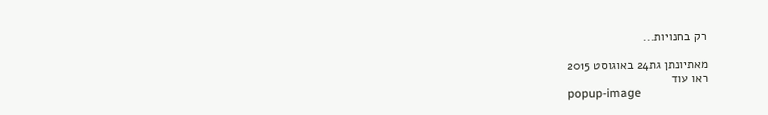רק בחנויות...

מאתיונתן גת24 באוגוסט 2015
ראו עוד
popup-image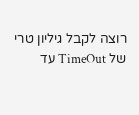רוצה לקבל גיליון טרי של TimeOut עד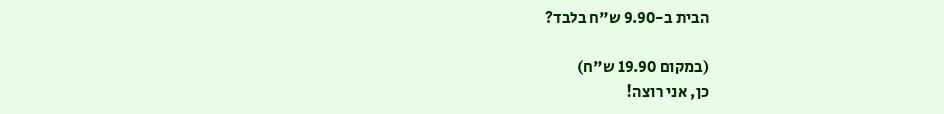הבית ב-9.90 ש"ח בלבד?

(במקום 19.90 ש"ח)
כן, אני רוצה!